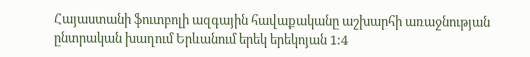Հայաստանի ֆուտբոլի ազգային հավաքականը աշխարհի առաջնության ընտրական խաղում Երևանում երեկ երեկոյան 1:4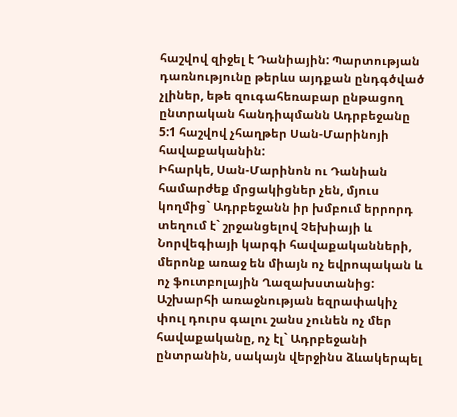հաշվով զիջել է Դանիային: Պարտության դառնությունը թերևս այդքան ընդգծված չլիներ, եթե զուգահեռաբար ընթացող ընտրական հանդիպմանն Ադրբեջանը 5:1 հաշվով չհաղթեր Սան-Մարինոյի հավաքականին:
Իհարկե, Սան-Մարինոն ու Դանիան համարժեք մրցակիցներ չեն, մյուս կողմից` Ադրբեջանն իր խմբում երրորդ տեղում է` շրջանցելով Չեխիայի և Նորվեգիայի կարգի հավաքականների, մերոնք առաջ են միայն ոչ եվրոպական և ոչ ֆուտբոլային Ղազախստանից: Աշխարհի առաջնության եզրափակիչ փուլ դուրս գալու շանս չունեն ոչ մեր հավաքականը, ոչ էլ` Ադրբեջանի ընտրանին, սակայն վերջինս ձևակերպել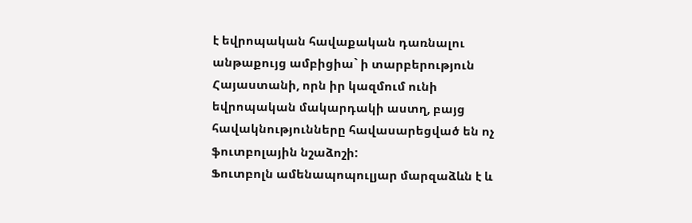է եվրոպական հավաքական դառնալու անթաքույց ամբիցիա` ի տարբերություն Հայաստանի, որն իր կազմում ունի եվրոպական մակարդակի աստղ, բայց հավակնությունները հավասարեցված են ոչ ֆուտբոլային նշաձոշի:
Ֆուտբոլն ամենապոպուլյար մարզաձևն է և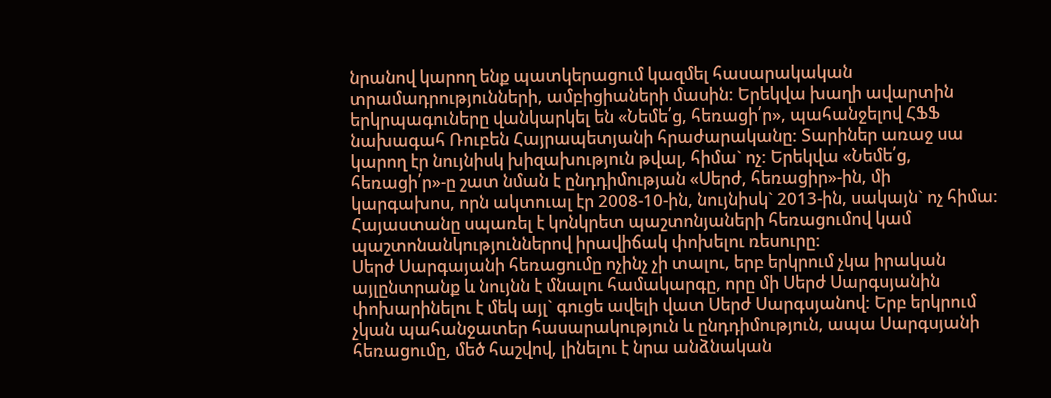նրանով կարող ենք պատկերացում կազմել հասարակական տրամադրությունների, ամբիցիաների մասին: Երեկվա խաղի ավարտին երկրպագուները վանկարկել են «Նեմե՛ց, հեռացի՛ր», պահանջելով ՀՖՖ նախագահ Ռուբեն Հայրապետյանի հրաժարականը: Տարիներ առաջ սա կարող էր նույնիսկ խիզախություն թվալ, հիմա` ոչ: Երեկվա «Նեմե՛ց, հեռացի՛ր»-ը շատ նման է ընդդիմության «Սերժ, հեռացիր»-ին, մի կարգախոս, որն ակտուալ էր 2008-10-ին, նույնիսկ` 2013-ին, սակայն` ոչ հիմա: Հայաստանը սպառել է կոնկրետ պաշտոնյաների հեռացումով կամ պաշտոնանկություններով իրավիճակ փոխելու ռեսուրը:
Սերժ Սարգայանի հեռացումը ոչինչ չի տալու, երբ երկրում չկա իրական այլընտրանք և նույնն է մնալու համակարգը, որը մի Սերժ Սարգսյանին փոխարինելու է մեկ այլ` գուցե ավելի վատ Սերժ Սարգսյանով: Երբ երկրում չկան պահանջատեր հասարակություն և ընդդիմություն, ապա Սարգսյանի հեռացումը, մեծ հաշվով, լինելու է նրա անձնական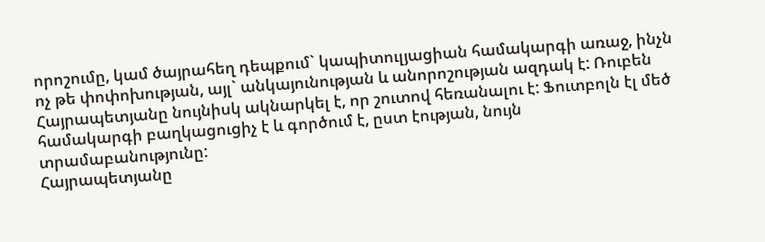որոշումը, կամ ծայրահեղ դեպքում` կապիտուլյացիան համակարգի առաջ, ինչն ոչ թե փոփոխության, այլ` անկայունության և անորոշության ազդակ է: Ռուբեն Հայրապետյանը նույնիսկ ակնարկել է, որ շուտով հեռանալու է: Ֆուտբոլն էլ մեծ համակարգի բաղկացուցիչ է և գործում է, ըստ էության, նույն տրամաբանությունը:
Հայրապետյանը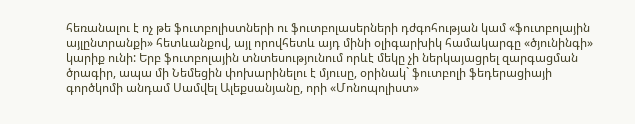հեռանալու է ոչ թե ֆուտբոլիստների ու ֆուտբոլասերների դժգոհության կամ «ֆուտբոլային այլընտրանքի» հետևանքով, այլ որովհետև այդ մինի օլիգարխիկ համակարգը «ծյունինգի» կարիք ունի: Երբ ֆուտբոլային տնտեսությունում որևէ մեկը չի ներկայացրել զարգացման ծրագիր, ապա մի Նեմեցին փոխարինելու է մյուսը, օրինակ` ֆուտբոլի ֆեդերացիայի գործկոմի անդամ Սամվել Ալեքսանյանը, որի «Մոնոպոլիստ»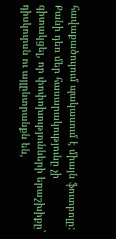հավաքածույում պակասում է միայն ֆուտբոլը: Քանի դեռ մեր հասարակությունը չի գիտակցել, որ փոփոխությունների երաշխիքը` դիսկուրսն ու այլընտրանքն են,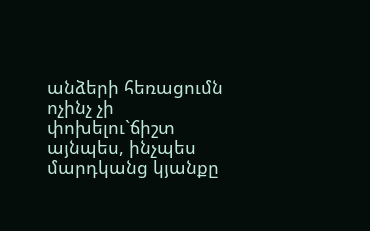անձերի հեռացումն ոչինչ չի փոխելու`ճիշտ այնպես, ինչպես մարդկանց կյանքը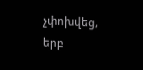չփոխվեց, երբ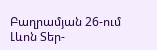Բաղրամյան 26-ում Լևոն Տեր-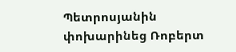Պետրոսյանին փոխարինեց Ռոբերտ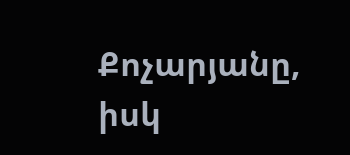Քոչարյանը, իսկ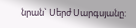նրան` Սերժ Սարգսյանը: